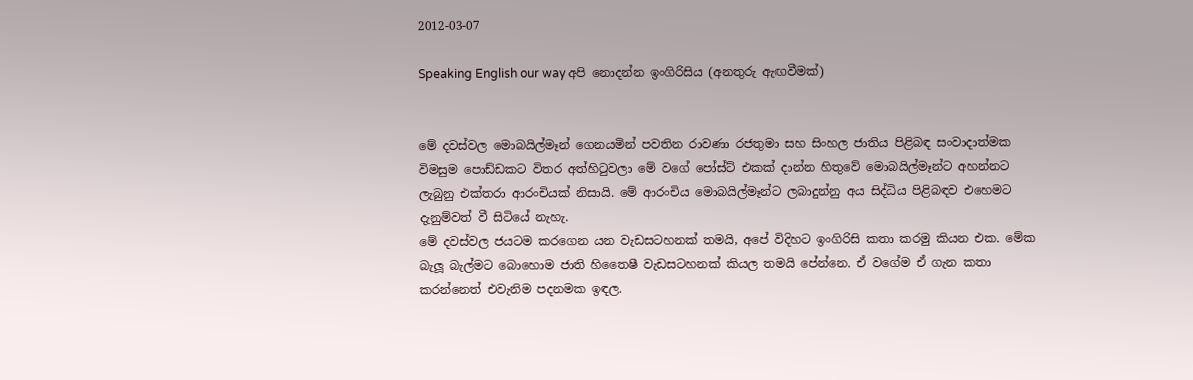2012-03-07

Speaking English our way අපි නොදන්න ඉංගිරිසිය (අනතුරු ඇඟවීමක්)


මේ දවස්වල මොබයිල්මෑන් ගෙනයමින් පවතින රාවණා රජතුමා සහ සිංහල ජාතිය පිළිබඳ සංවාදාත්මක විමසුම පොඩ්ඩකට විතර අත්හිටුවලා මේ වගේ පෝස්ට් එකක් දාන්න හිතුවේ මොබයිල්මෑන්ට අහන්නට ලැබුනු එක්තරා ආරංචියක් නිසායි. මේ ආරංචිය මොබයිල්මෑන්ට ලබාදුන්නු අය සිද්ධිය පිළිබඳව එහෙමට දැනුම්වත් වී සිටියේ නැහැ.
මේ දවස්වල ජයටම කරගෙන යන වැඩසටහනක් තමයි, අපේ විදිහට ඉංගිරිසි කතා කරමු කියන එක. මේක බැලූ බැල්මට බොහොම ජාති හිතෛෂී වැඩසටහනක් කියල තමයි පේන්නෙ. ඒ ‍වගේම ඒ ගැන කතා කරන්නෙත් එවැනිම පදනමක ඉඳල.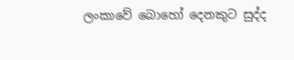ලංකාවේ බොහෝ දෙනකුට සුද්ද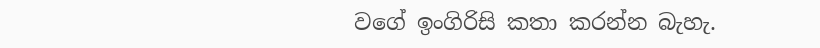වගේ ඉංගිරිසි කතා කරන්න බැහැ.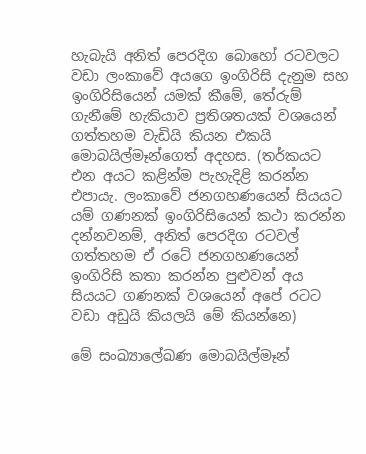හැබැයි අනිත් පෙරදිග බොහෝ රටවලට වඩා ලංකාවේ අයගෙ ඉංගිරිසි දැනුම සහ ඉංගිරිසියෙන් යමක් කීමේ, තේරුම් ගැනීමේ හැකියාව ප්‍රතිශතයක් වශයෙන් ගත්තහම වැඩියි කියන එකයි මොබයිල්මෑන්ගෙත් අදහස. (තර්කයට එන අයට කළින්ම පැහැදිළි කරන්න එපායැ. ලංකාවේ ජනගහණයෙන් සියයට යම් ගණනක් ඉංගිරිසියෙන් කථා කරන්න දන්නවනම්, අනිත් පෙරදිග රටවල් ගත්තහම ඒ රටේ ජනගහණයෙන් ඉංගිරිසි කතා කරන්න පුළුවන් අය සියයට ගණනක් වශයෙන් අපේ රටට වඩා අඩුයි කියලයි මේ කියන්නෙ)

මේ සංඛ්‍යාලේඛණ මොබයිල්මෑන්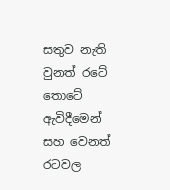සතුව නැති වුනත් රටේ තොටේ ඇවිදීමෙන් සහ වෙනත් රටවල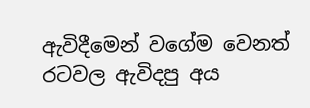ඇවිදීමෙන් වගේම වෙනත් රටවල ඇවිදපු අය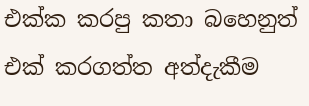එක්ක කරපු කතා බහෙනුත් එක් කරගත්ත අත්දැකීම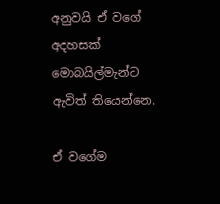අනුවයි ඒ වගේ අදහසක් මොබයිල්මැන්ට ඇවිත් තියෙන්නෙ.

ඒ වගේම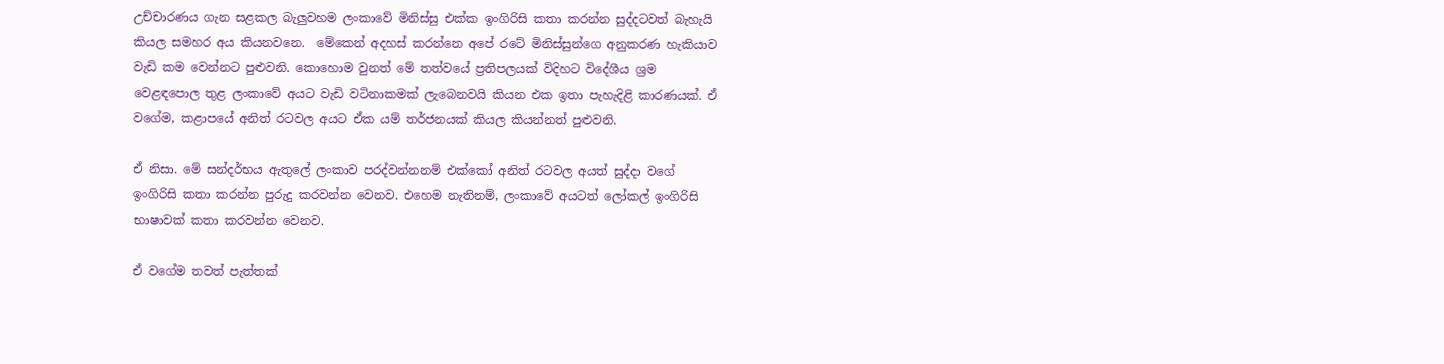උච්චාරණය ගැන සළකල බැලුවහම ලංකාවේ මිනිස්සු එක්ක ඉංගිරිසි කතා කරන්න සුද්දටවත් බැහැයි කියල සමහර අය කියනවනෙ.  මේකෙන් අදහස් කරන්නෙ අපේ රටේ මිනිස්සුන්ගෙ අනුකරණ හැකියාව වැඩි කම වෙන්නට පුළුවනි. කොහොම වුනත් මේ තත්වයේ ප්‍රතිපලයක් විදිහට විදේශීය ශ්‍රම වෙළඳපොල තුළ ලංකාවේ අයට වැඩි වටිනාකමක් ලැබෙනවයි කියන එක ඉතා පැහැදිළි කාරණයක්. ඒ වගේම, කළාපයේ අනිත් රටවල අයට ඒක යම් තර්ජනයක් කියල කියන්නත් පුළුවනි.

ඒ නිසා. මේ සන්දර්භය ඇතුලේ ලංකාව පරද්වන්නනම් එක්කෝ අනිත් රටවල අයත් සුද්දා වගේ ඉංගිරිසි කතා කරන්න පුරුදු කරවන්න වෙනව. එහෙම නැතිනම්, ලංකාවේ අයටත් ලෝකල් ඉංගිරිසි භාෂාවක් කතා කරවන්න වෙනව.

ඒ වගේම තවත් පැත්තක්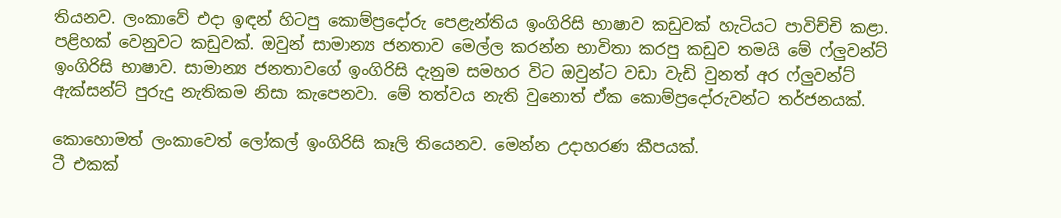තියනව. ලංකාවේ එදා ඉඳන් හිටපු කොම්ප්‍රදෝරු පෙළැන්තිය ඉංගිරිසි භාෂාව කඩුවක් හැටියට පාවිච්චි කළා. පළිහක් වෙනුවට කඩුවක්. ඔවුන් සාමාන්‍ය ජනතාව මෙල්ල කරන්න භාවිතා කරපු කඩුව තමයි මේ ‍ෆ්ලුවන්ට් ඉංගිරිසි භාෂාව. සාමාන්‍ය ජනතාවගේ ඉංගිරිසි දැනුම සමහර විට ඔවුන්ට වඩා වැඩි වුනත් අර ෆ්ලුවන්ට් ඇක්සන්ට් පුරුදු නැතිකම නිසා කැපෙනවා. මේ තත්වය නැති වුනොත් ඒක කොම්ප්‍රදෝරුවන්ට තර්ජනයක්.

කොහොමත් ලංකාවෙත් ලෝකල් ඉංගිරිසි කෑලි තියෙනව. මෙන්න උදාහරණ කීපයක්.
ටී එකක්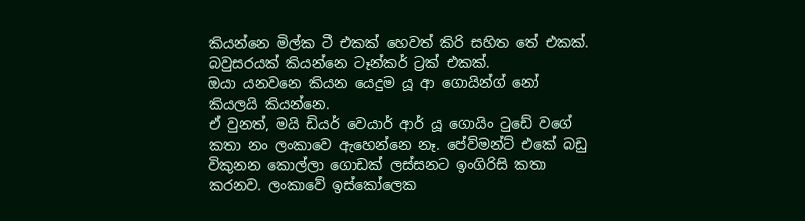කියන්නෙ මිල්ක ටී එකක් හෙවත් කිරි සහිත තේ එකක්.
බවුසරයක් කියන්නෙ ටෑන්කර් ට්‍රක් එකක්.
ඔයා යනවනෙ කියන යෙදුම යූ ආ ගොයින්‍ග් නෝ කියලයි කියන්නෙ.
ඒ වුනත්, මයි ඩියර් වෙයාර් ආර් යූ ගොයිං ටුඩේ වගේ කතා නං ලංකාවෙ ඇහෙන්නෙ නෑ. පේව්මන්ට් එකේ බඩු විකුනන කොල්ලා ගොඩක් ලස්සනට ඉංගිරිසි කතා කරනව. ලංකාවේ ඉස්කෝලෙක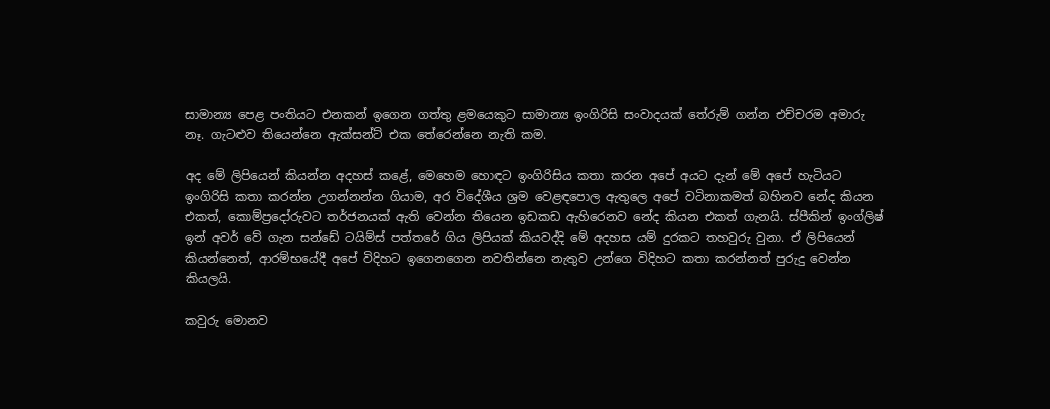සාමාන්‍ය පෙළ පංතියට එනකන් ඉගෙන ගත්තු ළමයෙකුට සාමාන්‍ය ඉංගිරිසි සංවාදයක් තේරුම් ගන්න එච්චරම අමාරු නෑ. ගැටළුව තියෙන්නෙ ඇක්සන්ට් එක තේරෙන්නෙ නැති කම.

අද මේ ලිපියෙන් කියන්න අදහස් කළේ, මෙහෙම හොඳට ඉංගිරිසිය කතා කරන අපේ අයට දැන් මේ අපේ හැටියට ඉංගිරිසි කතා කරන්න උගන්නන්න ගියාම, අර විදේශීය ශ්‍රම වෙළඳපොල ඇතුලෙ අපේ වටිනාකමත් බහිනව නේද කියන එකත්, කොම්ප්‍රදෝරුවට තර්ජනයක් ඇති වෙන්න තියෙන ඉඩකඩ ඇහිරෙනව නේද කියන එකත් ගැනයි. ස්පීකින් ඉංග්ලිෂ් ඉන් අවර් වේ ගැන සන්ඩේ ටයිම්ස් පත්‍තරේ ගිය ලිපියක් කියවද්දි මේ අදහස යම් දුරකට තහවුරු වුනා. ඒ ලිපියෙන් කියන්නෙත්, ආරම්භයේදී අපේ විදිහට ඉගෙනගෙන නවතින්නෙ නැතුව උන්ගෙ විදිහට කතා කරන්නත් පුරුදු වෙන්න කියලයි.

කවුරු මොනව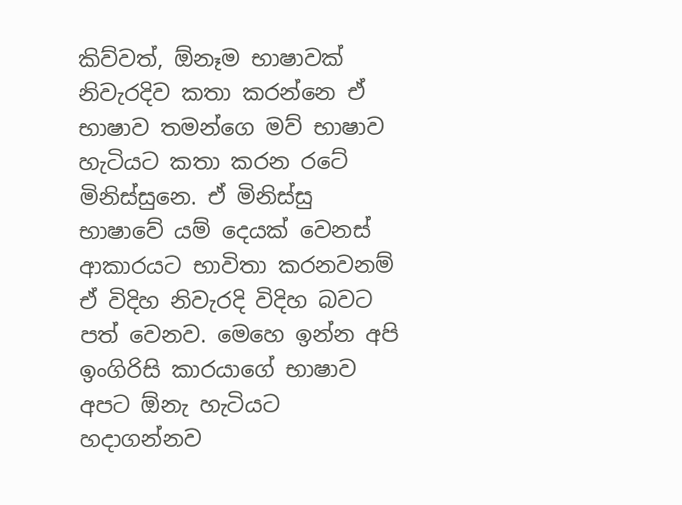කිව්වත්, ඕනෑම භාෂාවක් නිවැරදිව කතා කරන්නෙ ඒ භාෂාව තමන්ගෙ මව් භාෂාව හැටියට කතා කරන රටේ මිනිස්සුනෙ. ඒ මිනිස්සු භාෂාවේ යම් දෙයක් වෙනස් ආකාරයට භාවිතා කරනවනම් ඒ විදිහ නිවැරදි විදිහ බවට පත් වෙනව. මෙහෙ ඉන්න අපි ඉංගිරිසි කාරයාගේ භාෂාව අපට ඕනැ හැටියට හදාගන්නව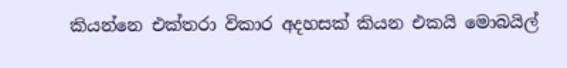කියන්නෙ එක්තරා විකාර අදහසක් කියන එකයි මොබයිල්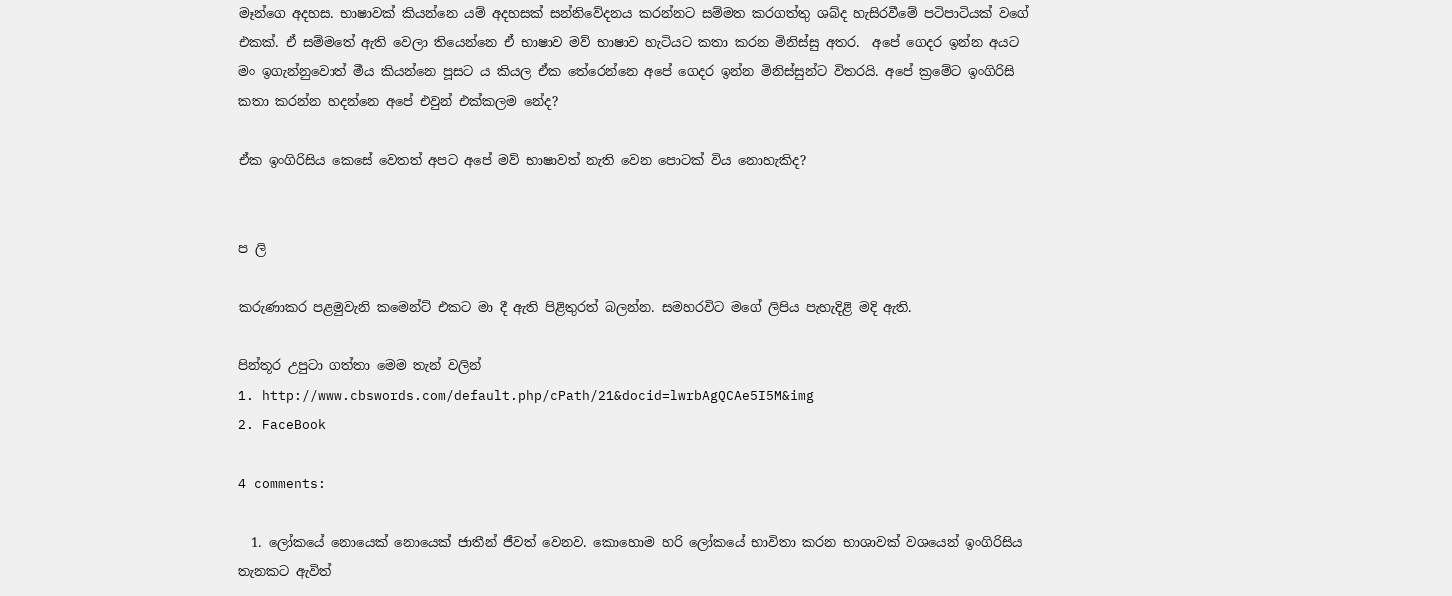මෑන්ගෙ අදහස. භාෂාවක් කියන්නෙ යම් අදහසක් සන්නිවේදනය කරන්නට සම්මත කරගත්තු ශබ්ද හැසිරවීමේ පටිපාටියක් වගේ එකක්. ඒ සම්මතේ ඇති වෙලා තියෙන්නෙ ඒ භාෂාව මව් භාෂාව හැටියට කතා කරන මිනිස්සු අතර.  අපේ ගෙදර ඉන්න අයට මං ඉගැන්නුවොත් මීය කියන්නෙ පූසට ය කියල ඒක තේරෙන්නෙ අපේ ගෙදර ඉන්න මිනිස්සුන්ට විතරයි. අපේ ක්‍රමේට ඉංගිරිසි කතා කරන්න හදන්නෙ අපේ එවුන් එක්කලම නේද?

ඒක ඉංගිරිසිය කෙසේ වෙතත් අපට අපේ මව් භාෂාවත් නැති වෙන පොටක් විය නොහැකිද?


ප ලි

කරුණාකර පළමුවැනි කමෙන්ට් එකට මා දී ඇති පිළිතුරත් බලන්න. සමහරවිට මගේ ලිපිය පැහැදිළි මදි ඇති.

පින්තූර උපුටා ගත්තා මෙම තැන් වලින්
1. http://www.cbswords.com/default.php/cPath/21&docid=lwrbAgQCAe5I5M&img
2. FaceBook

4 comments:

  1. ලෝකයේ නොයෙක් නොයෙක් ජාතීන් ජීවත් වෙනව. කොහොම හරි ලෝකයේ භාවිතා කරන භාශාවක් වශයෙන් ඉංගිරිසිය තැනකට ඇවිත්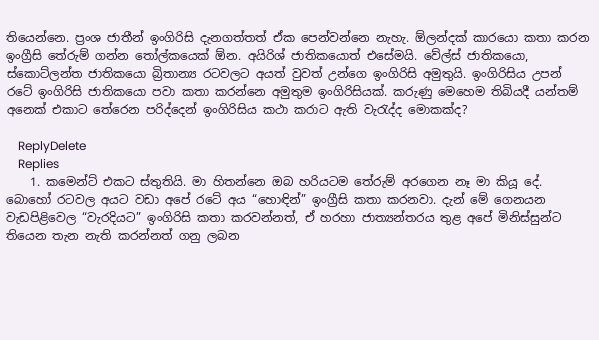තියෙන්නෙ. ප්‍රංශ ජාතීන් ඉංගිරිසි දැනගත්තත් ඒක පෙන්වන්නෙ නැහැ. ඕලන්දක් කාරයො කතා කරන ඉංග්‍රීසි තේරුම් ගන්න තෝල්කයෙක් ඕන. අයිරිශ් ජාතිකයොත් එසේමයි. වේල්ස් ජාතිකයො, ස්කොට්ලන්ත ජාතිකයො බ්‍රිතාන්‍ය රටවලට අයත් වුවත් උන්ගෙ ඉංගිරිසි අමුතුයි. ඉංගිරිසිය උපන් රටේ ඉංගිරිසි ජාතිකයො පවා කතා කරන්නෙ අමුතුම ඉංගිරිසියක්. කරුණු මෙහෙම තිබියදී යන්තම් අනෙක් එකාට තේරෙන පරිද්දෙන් ඉංගිරිසිය කථා කරාට ඇති වැරැද්ද මොකක්ද?

    ReplyDelete
    Replies
    1. කමෙන්ට් එකට ස්තුතියි. මා හිතන්නෙ ඔබ හරියටම තේරුම් අරගෙන නෑ මා කියූ දේ. බොහෝ රටවල අයට වඩා අපේ රටේ අය “හොඳින්” ඉංග්‍රීසි කතා කරනවා. දැන් මේ ගෙනයන වැඩපිළිවෙල “වැරදියට” ඉංගිරිසි කතා කරවන්නත්, ඒ හරහා ජාත්‍යන්තරය තුළ අපේ මිනිස්සුන්ට තියෙන තැන නැති කරන්නත් ගනු ලබන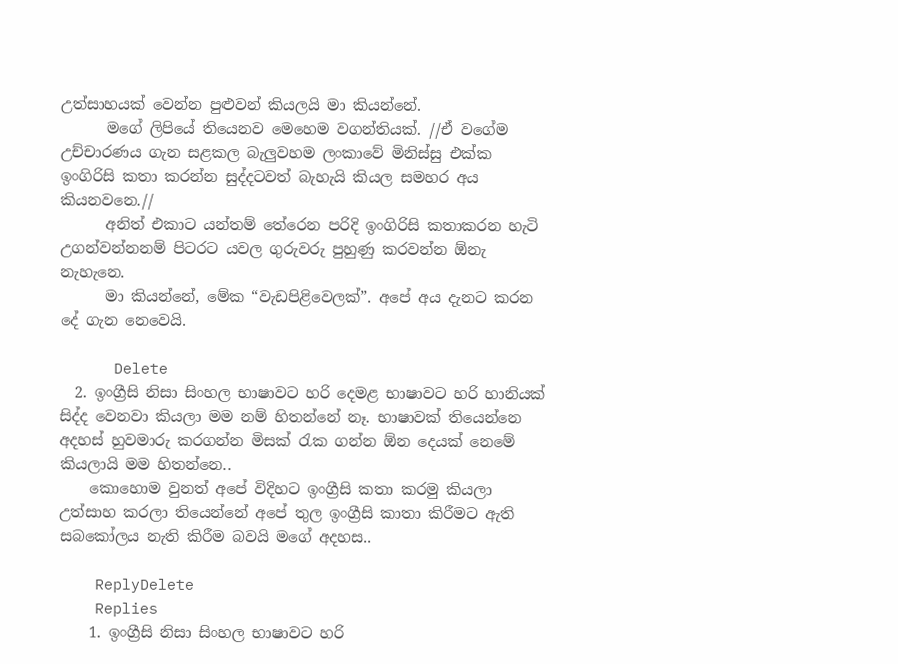උත්සාහයක් වෙන්න පුළුවන් කියලයි මා කියන්නේ.
      මගේ ලිපියේ තියෙනව මෙහෙම වගන්තියක්. //ඒ වගේම උච්චාරණය ගැන සළකල බැලුවහම ලංකාවේ මිනිස්සු එක්ක ඉංගිරිසි කතා කරන්න සුද්දටවත් බැහැයි කියල සමහර අය කියනවනෙ.//
      අනිත් එකාට යන්තම් තේරෙන පරිදි ඉංගිරිසි කතාකරන හැටි උගන්වන්නනම් පිටරට යවල ගුරුවරු පුහුණු කරවන්න ඕනැ නැහැනෙ.
      මා කියන්නේ, මේක “වැඩපිළිවෙලක්”. අපේ අය දැනට කරන දේ ගැන නෙවෙයි.

      Delete
  2. ඉංග්‍රීසි නිසා සිංහල භාෂාවට හරි දෙමළ භාෂාවට හරි හානියක් සිද්ද වෙනවා කියලා මම නම් හිතන්නේ නෑ. භාෂාවක් තියෙන්නෙ අදහස් හුවමාරු කරගන්න මිසක් රැක ගන්න ඕන දෙයක් නෙමේ කියලායි මම හිතන්නෙ..
    කොහොම වුනත් අපේ විදිහට ඉංග්‍රීසි කතා කරමු කියලා උත්සාහ කරලා තියෙන්නේ අපේ තුල ඉංග්‍රීසි කාතා කිරීමට ඇති සබකෝලය නැති කිරීම බවයි මගේ අදහස..

    ReplyDelete
    Replies
    1. ඉංග්‍රීසි නිසා සිංහල භාෂාවට හරි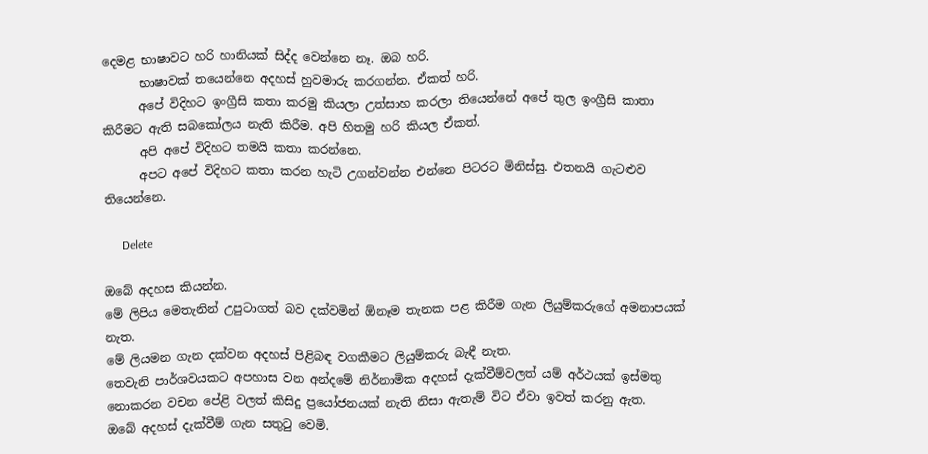දෙමළ භාෂාවට හරි හානියක් සිද්ද වෙන්නෙ නෑ. ඔබ හරි.
      භාෂාවක් තයෙන්නෙ අදහස් හුවමාරු කරගන්න. ඒකත් හරි.
      අපේ විදිහට ඉංග්‍රීසි කතා කරමු කියලා උත්සාහ කරලා තියෙන්නේ අපේ තුල ඉංග්‍රීසි කාතා කිරීමට ඇති සබකෝලය නැති කිරීම. අපි හිතමු හරි කියල ඒකත්.
      අපි අපේ විදිහට තමයි කතා කරන්නෙ.
      අපට අපේ විදිහට කතා කරන හැටි උගන්වන්න එන්නෙ පිටරට මිනිස්සු. එතනයි ගැටළුව තියෙන්නෙ.

      Delete

ඔබේ අදහස කියන්න.
මේ ලිපිය මෙතැනින් උපුටාගත් බව දක්වමින් ඕනෑම තැනක පළ කිරීම ගැන ලියුම්කරුගේ අමනාපයක් නැත.
මේ ලියමන ගැන දක්වන අදහස් පිළිබඳ වගකීමට ලියුම්කරු බැඳී නැත.
තෙවැනි පාර්ශවයකට අපහාස වන අන්දමේ නිර්නාමික අදහස් දැක්වීම්වලත් යම් අර්ථයක් ඉස්මතු නොකරන වචන පේළි වලත් කිසිදු ප්‍රයෝජනයක් නැති නිසා ඇතැම් විට ඒවා ඉවත් කරනු ඇත.
ඔබේ අදහස් දැක්වීම් ගැන සතුටු වෙමි.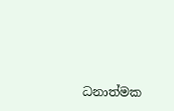ධනාත්මක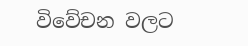විවේචන වලට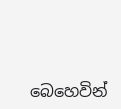බෙහෙවින්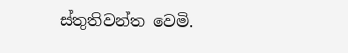ස්තුතිවන්ත වෙමි.